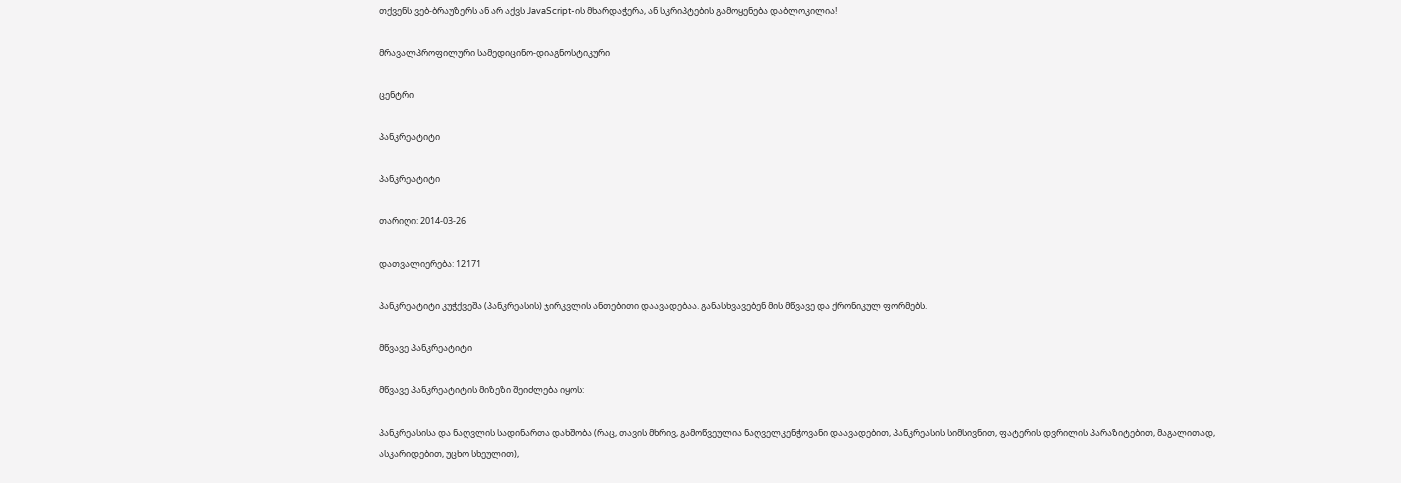თქვენს ვებ-ბრაუზერს ან არ აქვს JavaScript-ის მხარდაჭერა, ან სკრიპტების გამოყენება დაბლოკილია!

მრავალპროფილური სამედიცინო-დიაგნოსტიკური

ცენტრი

პანკრეატიტი

პანკრეატიტი

თარიღი: 2014-03-26

დათვალიერება: 12171

პანკრეატიტი კუჭქვეშა (პანკრეასის) ჯირკვლის ანთებითი დაავადებაა. განასხვავებენ მის მწვავე და ქრონიკულ ფორმებს.

მწვავე პანკრეატიტი

მწვავე პანკრეატიტის მიზეზი შეიძლება იყოს:

პანკრეასისა და ნაღვლის სადინართა დახშობა (რაც, თავის მხრივ, გამოწვეულია ნაღველკენჭოვანი დაავადებით, პანკრეასის სიმსივნით, ფატერის დვრილის პარაზიტებით, მაგალითად, ასკარიდებით, უცხო სხეულით),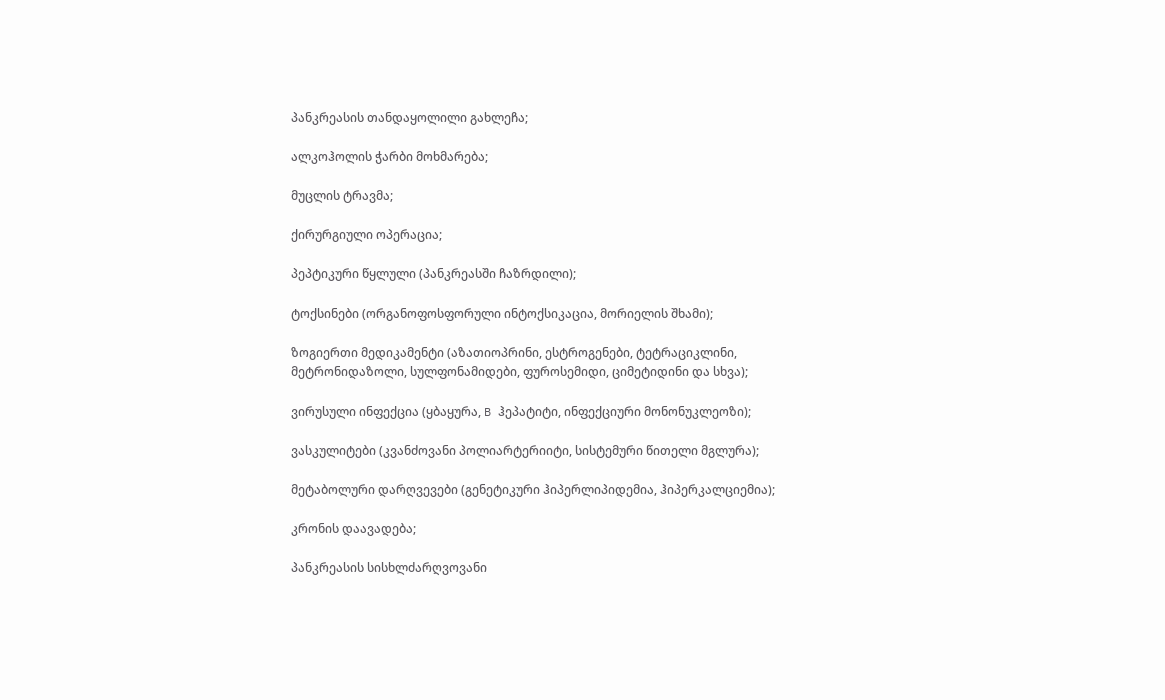პანკრეასის თანდაყოლილი გახლეჩა;

ალკოჰოლის ჭარბი მოხმარება;

მუცლის ტრავმა;

ქირურგიული ოპერაცია;

პეპტიკური წყლული (პანკრეასში ჩაზრდილი);

ტოქსინები (ორგანოფოსფორული ინტოქსიკაცია, მორიელის შხამი);

ზოგიერთი მედიკამენტი (აზათიოპრინი, ესტროგენები, ტეტრაციკლინი, მეტრონიდაზოლი, სულფონამიდები, ფუროსემიდი, ციმეტიდინი და სხვა);

ვირუსული ინფექცია (ყბაყურა, B ჰეპატიტი, ინფექციური მონონუკლეოზი);

ვასკულიტები (კვანძოვანი პოლიარტერიიტი, სისტემური წითელი მგლურა);

მეტაბოლური დარღვევები (გენეტიკური ჰიპერლიპიდემია, ჰიპერკალციემია);

კრონის დაავადება;

პანკრეასის სისხლძარღვოვანი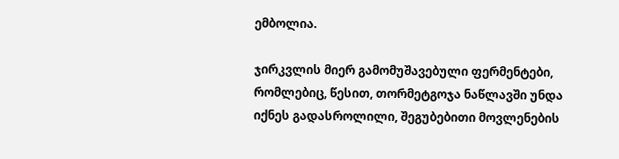ემბოლია.

ჯირკვლის მიერ გამომუშავებული ფერმენტები, რომლებიც, წესით, თორმეტგოჯა ნაწლავში უნდა იქნეს გადასროლილი, შეგუბებითი მოვლენების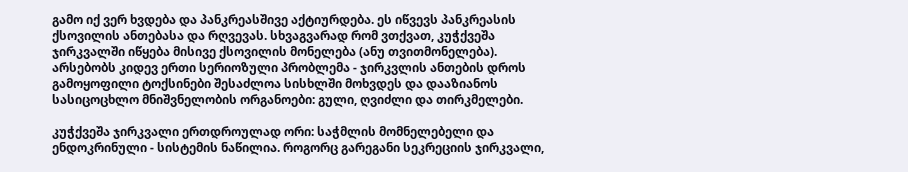გამო იქ ვერ ხვდება და პანკრეასშივე აქტიურდება. ეს იწვევს პანკრეასის ქსოვილის ანთებასა და რღვევას. სხვაგვარად რომ ვთქვათ, კუჭქვეშა ჯირკვალში იწყება მისივე ქსოვილის მონელება (ანუ თვითმონელება). არსებობს კიდევ ერთი სერიოზული პრობლემა - ჯირკვლის ანთების დროს გამოყოფილი ტოქსინები შესაძლოა სისხლში მოხვდეს და დააზიანოს სასიცოცხლო მნიშვნელობის ორგანოები: გული, ღვიძლი და თირკმელები.

კუჭქვეშა ჯირკვალი ერთდროულად ორი: საჭმლის მომნელებელი და ენდოკრინული - სისტემის ნაწილია. როგორც გარეგანი სეკრეციის ჯირკვალი,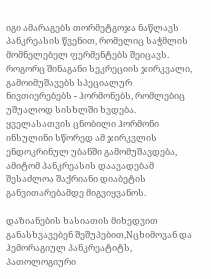იგი ამარაგებს თორმეტგოჯა ნაწლავს პანკრეასის წვენით, რომელიც საჭმლის მომნელებელ ფერმენტებს შეიცავს. როგორც შინაგანი სეკრეციის ჯირკვალი, გამოიმუშავებს სპეციალურ ნივთიერებებს - ჰორმონებს, რომლებიც უშუალოდ სისხლში ხვდება. ყველასათვის ცნობილი ჰორმონი ინსულინი სწორედ ამ ჯირკვლის ენდოკრინულ უბანში გამომუშავდება, ამიტომ პანკრეასის დაავადებამ შესაძლოა შაქრიანი დიაბეტის განვითარებამდე მიგვიყვანოს.

დაზიანების ხასიათის მიხედვით განასხვავებენ შეშუპებით,Nცხიმოვან და ჰემორაგიულ პანკრეატიტს, პათოლოგიური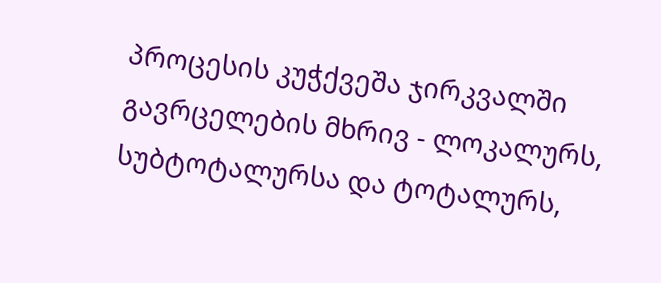პროცესის კუჭქვეშა ჯირკვალში გავრცელების მხრივ - ლოკალურს, სუბტოტალურსა და ტოტალურს,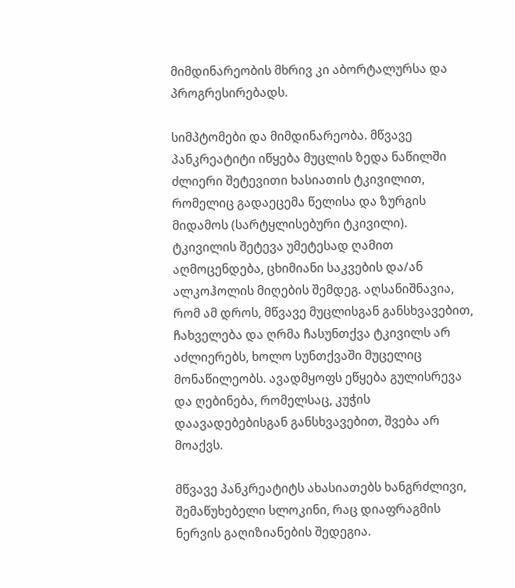მიმდინარეობის მხრივ კი აბორტალურსა და პროგრესირებადს.

სიმპტომები და მიმდინარეობა. მწვავე პანკრეატიტი იწყება მუცლის ზედა ნაწილში ძლიერი შეტევითი ხასიათის ტკივილით, რომელიც გადაეცემა წელისა და ზურგის მიდამოს (სარტყლისებური ტკივილი). ტკივილის შეტევა უმეტესად ღამით აღმოცენდება, ცხიმიანი საკვების და/ან ალკოჰოლის მიღების შემდეგ. აღსანიშნავია, რომ ამ დროს, მწვავე მუცლისგან განსხვავებით, ჩახველება და ღრმა ჩასუნთქვა ტკივილს არ აძლიერებს, ხოლო სუნთქვაში მუცელიც მონაწილეობს. ავადმყოფს ეწყება გულისრევა და ღებინება, რომელსაც, კუჭის დაავადებებისგან განსხვავებით, შვება არ მოაქვს.

მწვავე პანკრეატიტს ახასიათებს ხანგრძლივი, შემაწუხებელი სლოკინი, რაც დიაფრაგმის ნერვის გაღიზიანების შედეგია.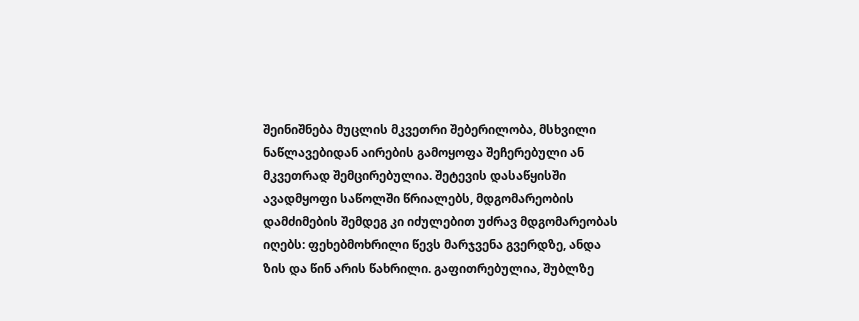შეინიშნება მუცლის მკვეთრი შებერილობა, მსხვილი ნაწლავებიდან აირების გამოყოფა შეჩერებული ან მკვეთრად შემცირებულია. შეტევის დასაწყისში ავადმყოფი საწოლში წრიალებს, მდგომარეობის დამძიმების შემდეგ კი იძულებით უძრავ მდგომარეობას იღებს: ფეხებმოხრილი წევს მარჯვენა გვერდზე, ანდა ზის და წინ არის წახრილი. გაფითრებულია, შუბლზე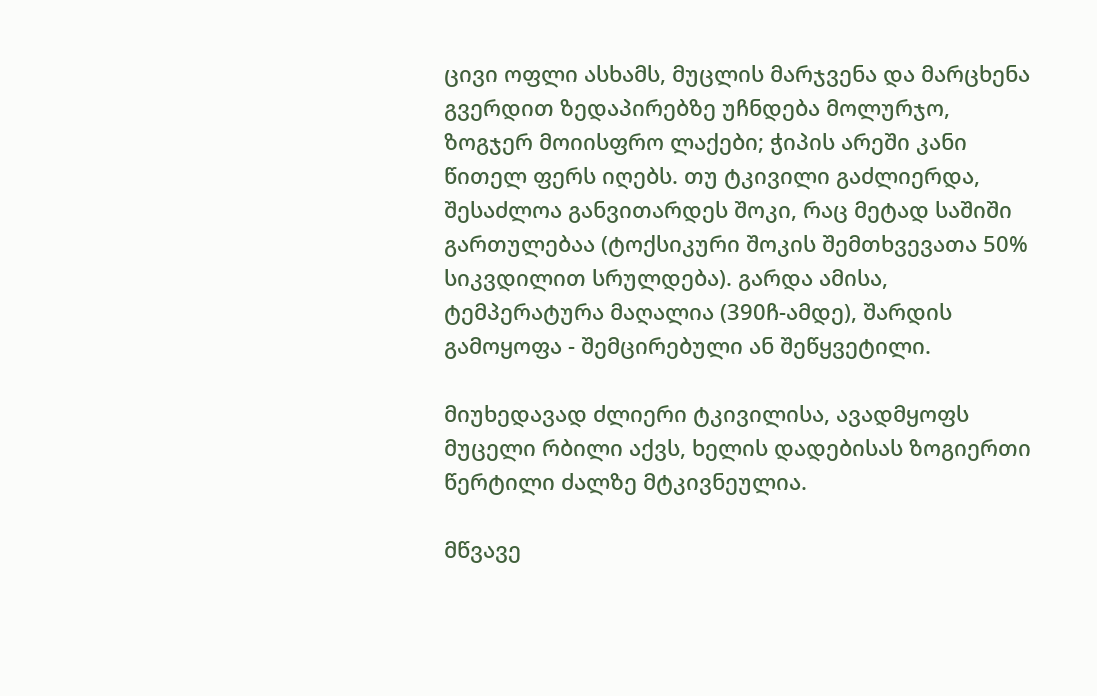ცივი ოფლი ასხამს, მუცლის მარჯვენა და მარცხენა გვერდით ზედაპირებზე უჩნდება მოლურჯო, ზოგჯერ მოიისფრო ლაქები; ჭიპის არეში კანი წითელ ფერს იღებს. თუ ტკივილი გაძლიერდა, შესაძლოა განვითარდეს შოკი, რაც მეტად საშიში გართულებაა (ტოქსიკური შოკის შემთხვევათა 50% სიკვდილით სრულდება). გარდა ამისა, ტემპერატურა მაღალია (390ჩ-ამდე), შარდის გამოყოფა - შემცირებული ან შეწყვეტილი.

მიუხედავად ძლიერი ტკივილისა, ავადმყოფს მუცელი რბილი აქვს, ხელის დადებისას ზოგიერთი წერტილი ძალზე მტკივნეულია.

მწვავე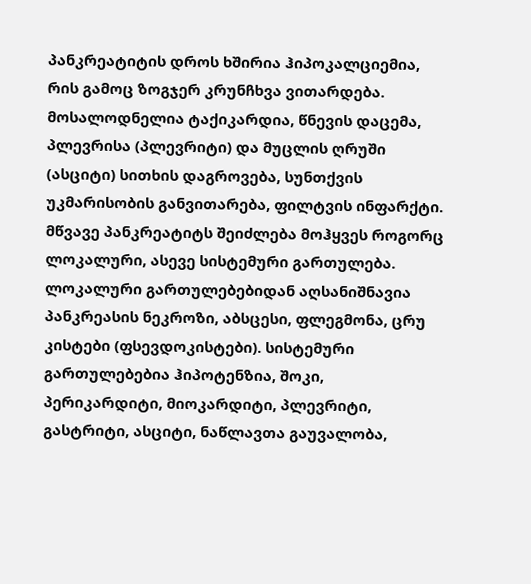პანკრეატიტის დროს ხშირია ჰიპოკალციემია, რის გამოც ზოგჯერ კრუნჩხვა ვითარდება. მოსალოდნელია ტაქიკარდია, წნევის დაცემა, პლევრისა (პლევრიტი) და მუცლის ღრუში (ასციტი) სითხის დაგროვება, სუნთქვის უკმარისობის განვითარება, ფილტვის ინფარქტი. მწვავე პანკრეატიტს შეიძლება მოჰყვეს როგორც ლოკალური, ასევე სისტემური გართულება. ლოკალური გართულებებიდან აღსანიშნავია პანკრეასის ნეკროზი, აბსცესი, ფლეგმონა, ცრუ კისტები (ფსევდოკისტები). სისტემური გართულებებია ჰიპოტენზია, შოკი, პერიკარდიტი, მიოკარდიტი, პლევრიტი, გასტრიტი, ასციტი, ნაწლავთა გაუვალობა,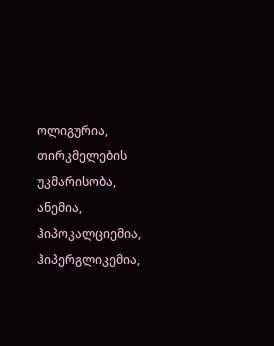ოლიგურია, თირკმელების უკმარისობა, ანემია, ჰიპოკალციემია, ჰიპერგლიკემია,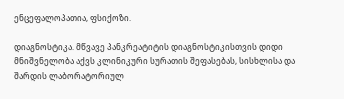ენცეფალოპათია, ფსიქოზი.

დიაგნოსტიკა. მწვავე პანკრეატიტის დიაგნოსტიკისთვის დიდი მნიშვნელობა აქვს კლინიკური სურათის შეფასებას, სისხლისა და შარდის ლაბორატორიულ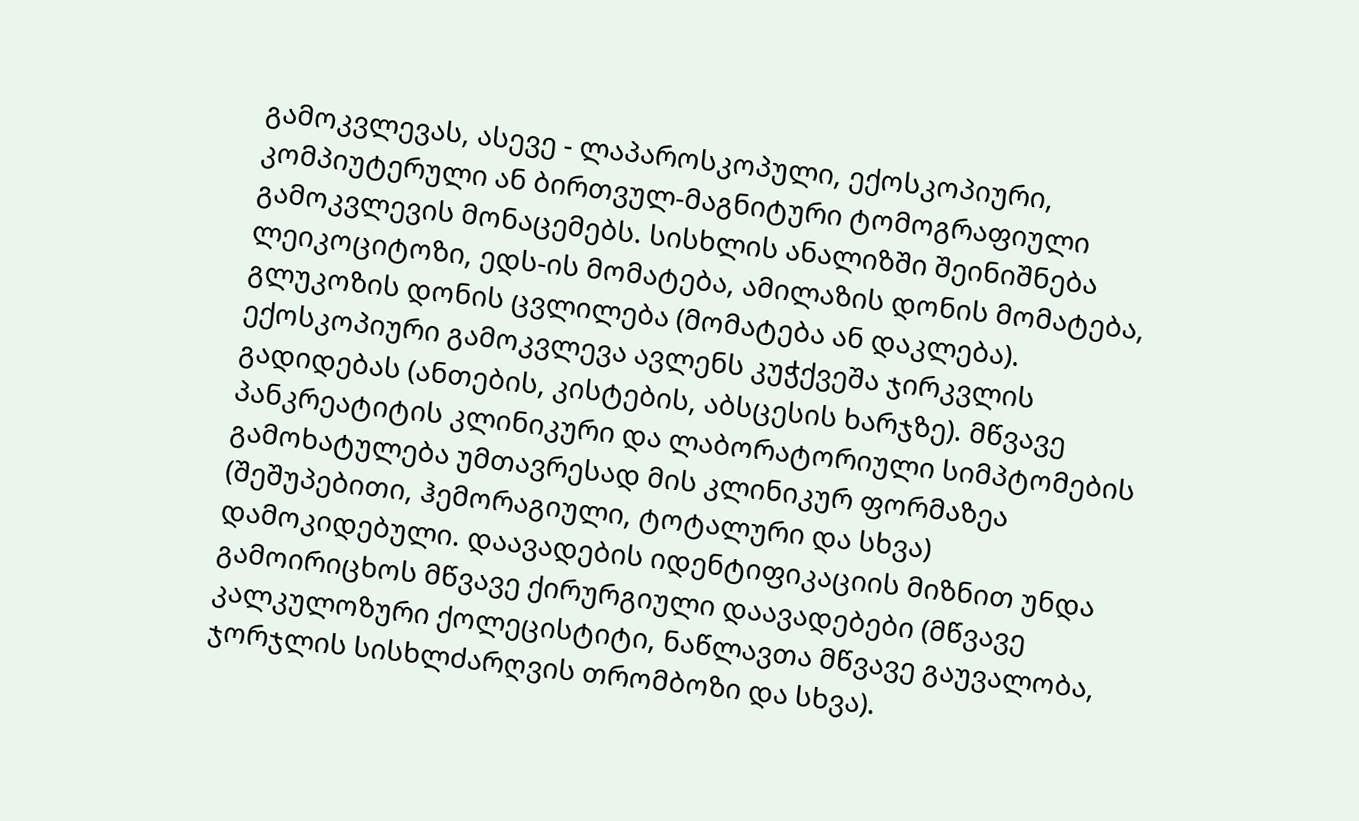გამოკვლევას, ასევე - ლაპაროსკოპული, ექოსკოპიური, კომპიუტერული ან ბირთვულ-მაგნიტური ტომოგრაფიული გამოკვლევის მონაცემებს. სისხლის ანალიზში შეინიშნება ლეიკოციტოზი, ედს-ის მომატება, ამილაზის დონის მომატება, გლუკოზის დონის ცვლილება (მომატება ან დაკლება). ექოსკოპიური გამოკვლევა ავლენს კუჭქვეშა ჯირკვლის გადიდებას (ანთების, კისტების, აბსცესის ხარჯზე). მწვავე პანკრეატიტის კლინიკური და ლაბორატორიული სიმპტომების გამოხატულება უმთავრესად მის კლინიკურ ფორმაზეა (შეშუპებითი, ჰემორაგიული, ტოტალური და სხვა) დამოკიდებული. დაავადების იდენტიფიკაციის მიზნით უნდა გამოირიცხოს მწვავე ქირურგიული დაავადებები (მწვავე კალკულოზური ქოლეცისტიტი, ნაწლავთა მწვავე გაუვალობა, ჯორჯლის სისხლძარღვის თრომბოზი და სხვა).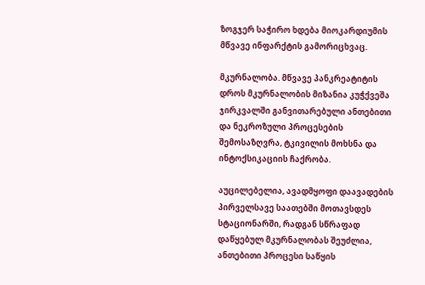ზოგჯერ საჭირო ხდება მიოკარდიუმის მწვავე ინფარქტის გამორიცხვაც.

მკურნალობა. მწვავე პანკრეატიტის დროს მკურნალობის მიზანია კუჭქვეშა ჯირკვალში განვითარებული ანთებითი და ნეკროზული პროცესების შემოსაზღვრა, ტკივილის მოხსნა და ინტოქსიკაციის ჩაქრობა.

აუცილებელია, ავადმყოფი დაავადების პირველსავე საათებში მოთავსდეს სტაციონარში, რადგან სწრაფად დაწყებულ მკურნალობას შეუძლია, ანთებითი პროცესი საწყის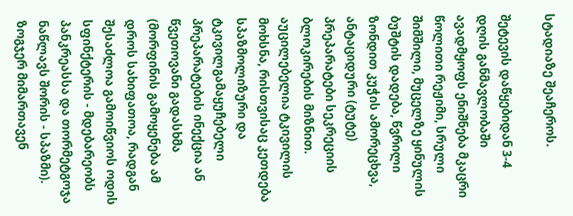სტადიაზე შეაჩეროს.

შეტევის დაწყებიდან 3-4 დღის განმავლობაში ავადმყოფს ენიშნება მკაცრი წოლითი რეჟიმი, სრული შიმშილი, მუცელზე ყინულის ბუშტის დადება, წვრილი ზონდით კუჭის ამორეცხვა, ანტაციდური (ტუტე) პრეპარატები სეკრეციის ბლოკირების მიზნით. აუცილებელია ტკივილის მოხსნა, რისთვისაც კეთდება სპაზმოლიზური და ტკივილგამაყუჩებელი პრეპარატების ინექცია ან წვეთოვანი გადასხმა (მორფინის გამოყენება ამ დროს სახიფათოა, რადგან შესაძლოა გამოიწვიოს ოდის სფინქტერის - მდებარეობს პანკრეასსა და თორმეტგოჯა ნაწლავს შორის - სპაზმი). ზოგჯერ მიმართავენ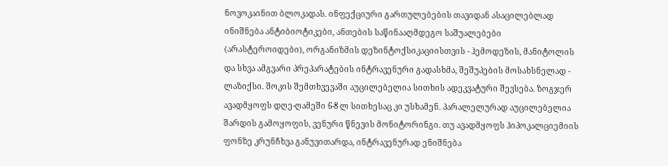ნოვოკაინით ბლოკადას. ინფექციური გართულებების თავიდან ასაცილებლად ინიშნება ანტიბიოტიკები, ანთების საწინააღმდეგო საშუალებები (არასტეროიდები), ორგანიზმის დეზინტოქსიკაციისთვის - ჰემოდეზის, მანიტოლის და სხვა ამგვარი პრეპარატების ინტრავენური გადასხმა, შეშუპების მოსახსნელად - ლაზიქსი. შოკის შემთხვევაში აუცილებელია სითხის ადეკვატური შევსება. ზოგჯერ ავადმყოფს დღე-ღამეში 6-8 ლ სითხესაც კი უსხამენ. პარალელურად აუცილებელია შარდის გამოყოფის, ვენური წნევის მონიტორინგი. თუ ავადმყოფს ჰიპოკალციემიის ფონზე კრუნჩხვა განუვითარდა, ინტრავენურად ენიშნება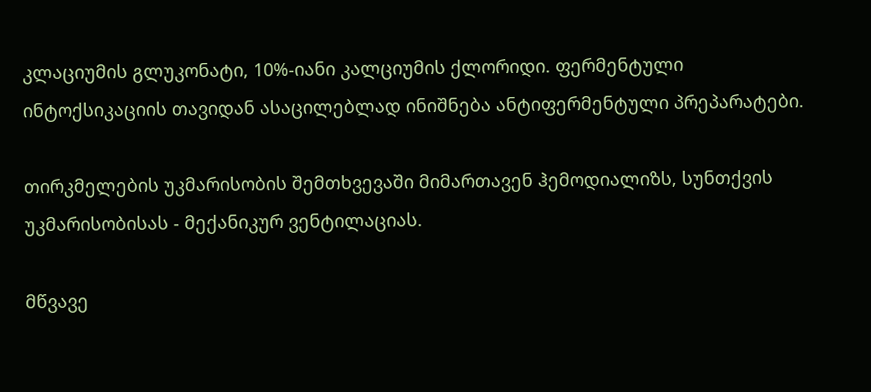კლაციუმის გლუკონატი, 10%-იანი კალციუმის ქლორიდი. ფერმენტული ინტოქსიკაციის თავიდან ასაცილებლად ინიშნება ანტიფერმენტული პრეპარატები.

თირკმელების უკმარისობის შემთხვევაში მიმართავენ ჰემოდიალიზს, სუნთქვის უკმარისობისას - მექანიკურ ვენტილაციას.

მწვავე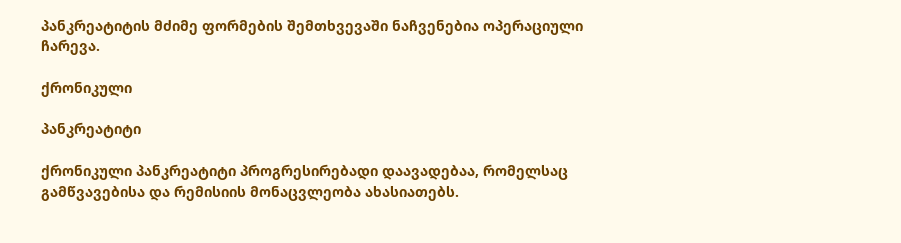პანკრეატიტის მძიმე ფორმების შემთხვევაში ნაჩვენებია ოპერაციული ჩარევა.

ქრონიკული

პანკრეატიტი

ქრონიკული პანკრეატიტი პროგრესირებადი დაავადებაა, რომელსაც გამწვავებისა და რემისიის მონაცვლეობა ახასიათებს.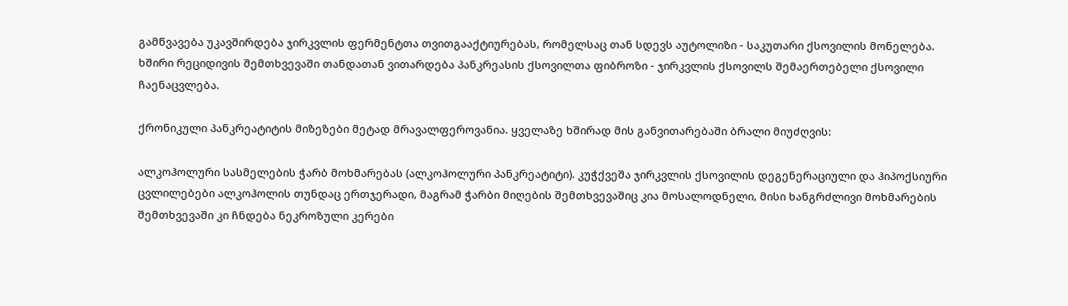გამწვავება უკავშირდება ჯირკვლის ფერმენტთა თვითგააქტიურებას, რომელსაც თან სდევს აუტოლიზი - საკუთარი ქსოვილის მონელება. ხშირი რეციდივის შემთხვევაში თანდათან ვითარდება პანკრეასის ქსოვილთა ფიბროზი - ჯირკვლის ქსოვილს შემაერთებელი ქსოვილი ჩაენაცვლება.

ქრონიკული პანკრეატიტის მიზეზები მეტად მრავალფეროვანია. ყველაზე ხშირად მის განვითარებაში ბრალი მიუძღვის:

ალკოჰოლური სასმელების ჭარბ მოხმარებას (ალკოჰოლური პანკრეატიტი). კუჭქვეშა ჯირკვლის ქსოვილის დეგენერაციული და ჰიპოქსიური ცვლილებები ალკოჰოლის თუნდაც ერთჯერადი, მაგრამ ჭარბი მიღების შემთხვევაშიც კია მოსალოდნელი, მისი ხანგრძლივი მოხმარების შემთხვევაში კი ჩნდება ნეკროზული კერები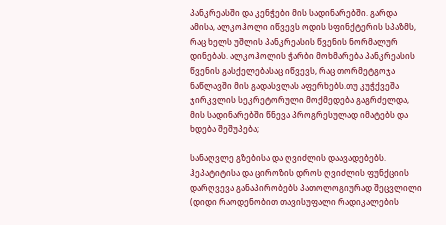პანკრეასში და კენჭები მის სადინარებში. გარდა ამისა, ალკოჰოლი იწვევს ოდის სფინქტერის სპაზმს, რაც ხელს უშლის პანკრეასის წვენის ნორმალურ დინებას. ალკოჰოლის ჭარბი მოხმარება პანკრეასის წვენის გასქელებასაც იწვევს, რაც თორმეტგოჯა ნაწლავში მის გადასვლას აფერხებს.თუ კუჭქვეშა ჯირკვლის სეკრეტორული მოქმედება გაგრძელდა, მის სადინარებში წნევა პროგრესულად იმატებს და ხდება შეშუპება;

სანაღვლე გზებისა და ღვიძლის დაავადებებს. ჰეპატიტისა და ციროზის დროს ღვიძლის ფუნქციის დარღვევა განაპირობებს პათოლოგიურად შეცვლილი (დიდი რაოდენობით თავისუფალი რადიკალების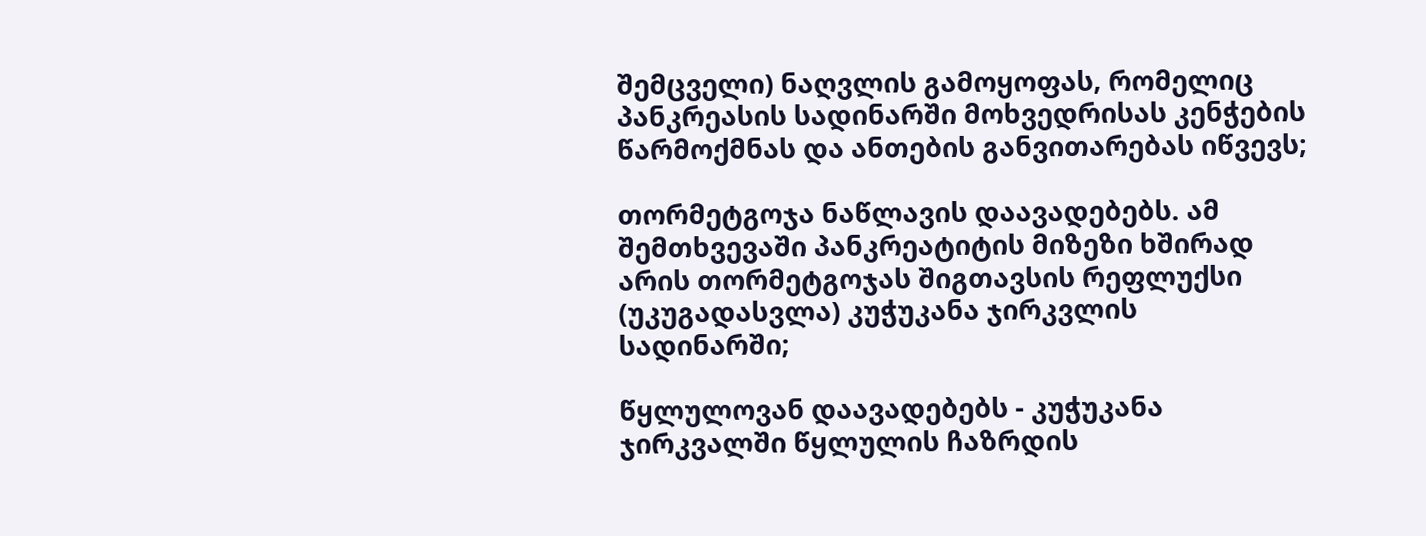შემცველი) ნაღვლის გამოყოფას, რომელიც პანკრეასის სადინარში მოხვედრისას კენჭების წარმოქმნას და ანთების განვითარებას იწვევს;

თორმეტგოჯა ნაწლავის დაავადებებს. ამ შემთხვევაში პანკრეატიტის მიზეზი ხშირად არის თორმეტგოჯას შიგთავსის რეფლუქსი (უკუგადასვლა) კუჭუკანა ჯირკვლის სადინარში;

წყლულოვან დაავადებებს - კუჭუკანა ჯირკვალში წყლულის ჩაზრდის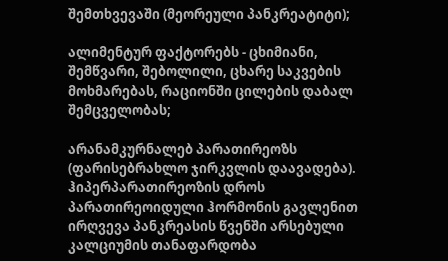შემთხვევაში (მეორეული პანკრეატიტი);

ალიმენტურ ფაქტორებს - ცხიმიანი, შემწვარი, შებოლილი, ცხარე საკვების მოხმარებას, რაციონში ცილების დაბალ შემცველობას;

არანამკურნალებ პარათირეოზს (ფარისებრახლო ჯირკვლის დაავადება). ჰიპერპარათირეოზის დროს პარათირეოიდული ჰორმონის გავლენით ირღვევა პანკრეასის წვენში არსებული კალციუმის თანაფარდობა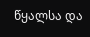წყალსა და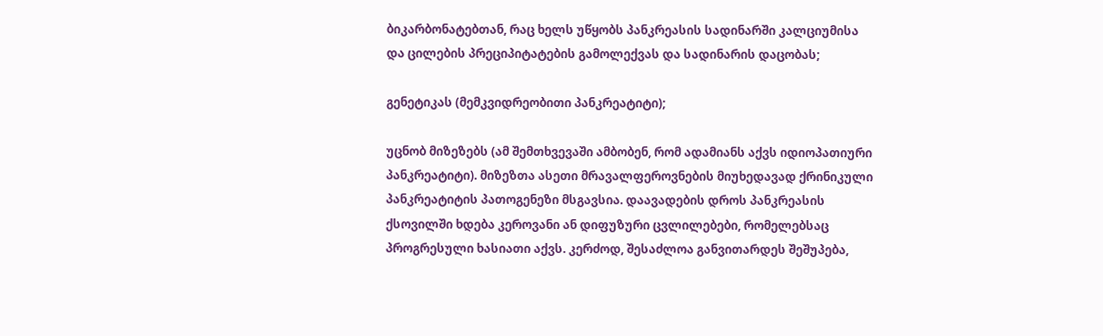ბიკარბონატებთან, რაც ხელს უწყობს პანკრეასის სადინარში კალციუმისა და ცილების პრეციპიტატების გამოლექვას და სადინარის დაცობას;

გენეტიკას (მემკვიდრეობითი პანკრეატიტი);

უცნობ მიზეზებს (ამ შემთხვევაში ამბობენ, რომ ადამიანს აქვს იდიოპათიური პანკრეატიტი). მიზეზთა ასეთი მრავალფეროვნების მიუხედავად ქრინიკული პანკრეატიტის პათოგენეზი მსგავსია. დაავადების დროს პანკრეასის ქსოვილში ხდება კეროვანი ან დიფუზური ცვლილებები, რომელებსაც პროგრესული ხასიათი აქვს. კერძოდ, შესაძლოა განვითარდეს შეშუპება,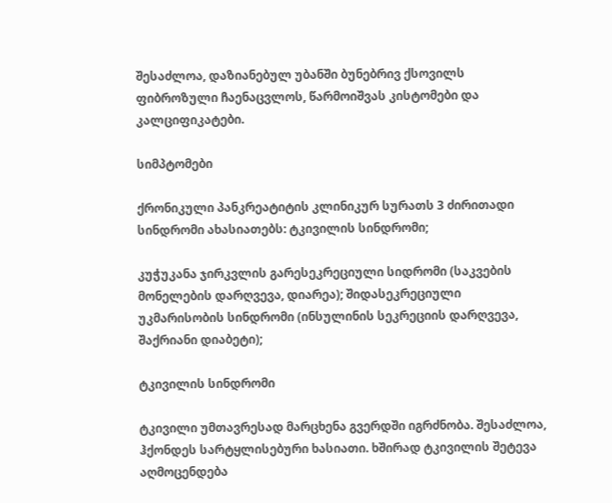შესაძლოა, დაზიანებულ უბანში ბუნებრივ ქსოვილს ფიბროზული ჩაენაცვლოს, წარმოიშვას კისტომები და კალციფიკატები.

სიმპტომები

ქრონიკული პანკრეატიტის კლინიკურ სურათს 3 ძირითადი სინდრომი ახასიათებს: ტკივილის სინდრომი;

კუჭუკანა ჯირკვლის გარესეკრეციული სიდრომი (საკვების მონელების დარღვევა, დიარეა); შიდასეკრეციული უკმარისობის სინდრომი (ინსულინის სეკრეციის დარღვევა, შაქრიანი დიაბეტი);

ტკივილის სინდრომი

ტკივილი უმთავრესად მარცხენა გვერდში იგრძნობა. შესაძლოა, ჰქონდეს სარტყლისებური ხასიათი. ხშირად ტკივილის შეტევა აღმოცენდება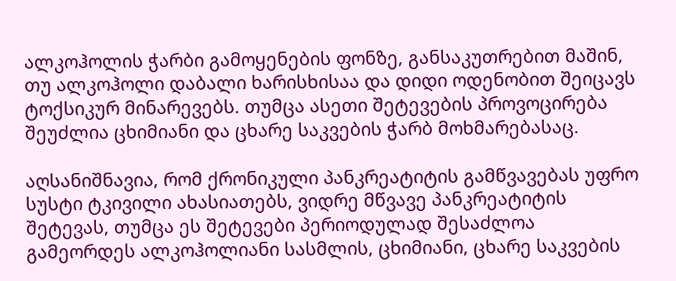ალკოჰოლის ჭარბი გამოყენების ფონზე, განსაკუთრებით მაშინ, თუ ალკოჰოლი დაბალი ხარისხისაა და დიდი ოდენობით შეიცავს ტოქსიკურ მინარევებს. თუმცა ასეთი შეტევების პროვოცირება შეუძლია ცხიმიანი და ცხარე საკვების ჭარბ მოხმარებასაც.

აღსანიშნავია, რომ ქრონიკული პანკრეატიტის გამწვავებას უფრო სუსტი ტკივილი ახასიათებს, ვიდრე მწვავე პანკრეატიტის შეტევას, თუმცა ეს შეტევები პერიოდულად შესაძლოა გამეორდეს ალკოჰოლიანი სასმლის, ცხიმიანი, ცხარე საკვების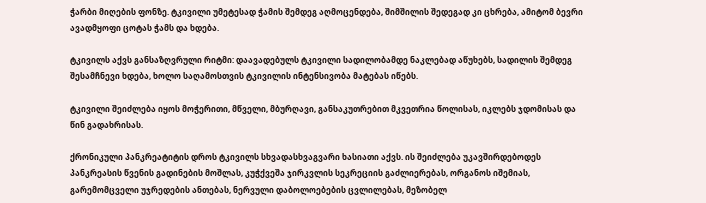ჭარბი მიღების ფონზე. ტკივილი უმეტესად ჭამის შემდეგ აღმოცენდება, შიმშილის შედეგად კი ცხრება, ამიტომ ბევრი ავადმყოფი ცოტას ჭამს და ხდება.

ტკივილს აქვს განსაზღვრული რიტმი: დაავადებულს ტკივილი სადილობამდე ნაკლებად აწუხებს, სადილის შემდეგ შესამჩნევი ხდება, ხოლო საღამოსთვის ტკივილის ინტენსივობა მატებას იწებს.

ტკივილი შეიძლება იყოს მოჭერითი, მწველი, მბურღავი, განსაკუთრებით მკვეთრია წოლისას, იკლებს ჯდომისას და წინ გადახრისას.

ქრონიკული პანკრეატიტის დროს ტკივილს სხვადასხვაგვარი ხასიათი აქვს. ის შეიძლება უკავშირდებოდეს პანკრეასის წვენის გადინების მოშლას, კუჭქვეშა ჯირკვლის სეკრეციის გაძლიერებას, ორგანოს იშემიას, გარემომცველი უჯრედების ანთებას, ნერვული დაბოლოებების ცვლილებას, მეზობელ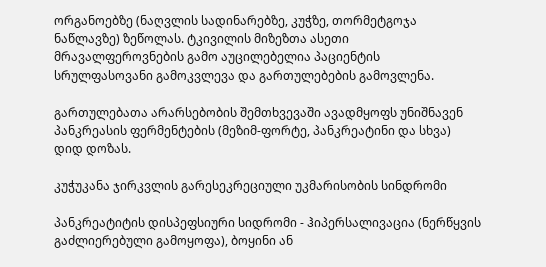ორგანოებზე (ნაღვლის სადინარებზე, კუჭზე, თორმეტგოჯა ნაწლავზე) ზეწოლას. ტკივილის მიზეზთა ასეთი მრავალფეროვნების გამო აუცილებელია პაციენტის სრულფასოვანი გამოკვლევა და გართულებების გამოვლენა.

გართულებათა არარსებობის შემთხვევაში ავადმყოფს უნიშნავენ პანკრეასის ფერმენტების (მეზიმ-ფორტე, პანკრეატინი და სხვა) დიდ დოზას.

კუჭუკანა ჯირკვლის გარესეკრეციული უკმარისობის სინდრომი

პანკრეატიტის დისპეფსიური სიდრომი - ჰიპერსალივაცია (ნერწყვის გაძლიერებული გამოყოფა), ბოყინი ან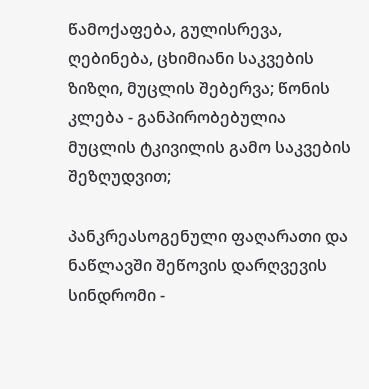წამოქაფება, გულისრევა, ღებინება, ცხიმიანი საკვების ზიზღი, მუცლის შებერვა; წონის კლება - განპირობებულია მუცლის ტკივილის გამო საკვების შეზღუდვით;

პანკრეასოგენული ფაღარათი და ნაწლავში შეწოვის დარღვევის სინდრომი -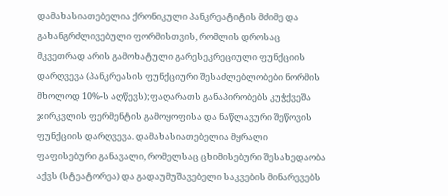დამახასიათებელია ქრონიკული პანკრეატიტის მძიმე და გახანგრძლივებული ფორმისთვის, რომლის დროსაც მკვეთრად არის გამოხატული გარესეკრეციული ფუნქციის დარღვევა (პანკრეასის ფუნქციური შესაძლებლობები ნორმის მხოლოდ 10%-ს აღწევს);ფაღარათს განაპირობებს კუჭქვეშა ჯირკვლის ფერმენტის გამოყოფისა და ნაწლავური შეწოვის ფუნქციის დარღვევა. დამახასიათებელია მყრალი ფაფისებური განავალი, რომელსაც ცხიმისებური შესახედაობა აქვს (სტეატორეა) და გადაუმუშავებელი საკვების მინარევებს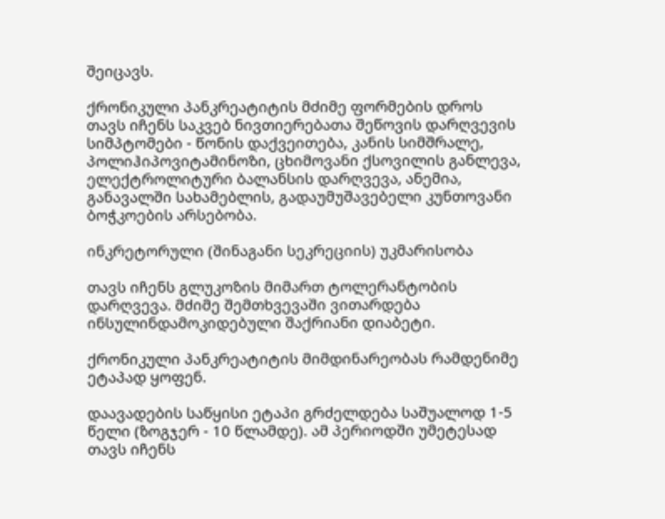შეიცავს.

ქრონიკული პანკრეატიტის მძიმე ფორმების დროს თავს იჩენს საკვებ ნივთიერებათა შეწოვის დარღვევის სიმპტომები - წონის დაქვეითება, კანის სიმშრალე, პოლიჰიპოვიტამინოზი, ცხიმოვანი ქსოვილის განლევა, ელექტროლიტური ბალანსის დარღვევა, ანემია, განავალში სახამებლის, გადაუმუშავებელი კუნთოვანი ბოჭკოების არსებობა.

ინკრეტორული (შინაგანი სეკრეციის) უკმარისობა

თავს იჩენს გლუკოზის მიმართ ტოლერანტობის დარღვევა. მძიმე შემთხვევაში ვითარდება ინსულინდამოკიდებული შაქრიანი დიაბეტი.

ქრონიკული პანკრეატიტის მიმდინარეობას რამდენიმე ეტაპად ყოფენ.

დაავადების საწყისი ეტაპი გრძელდება საშუალოდ 1-5 წელი (ზოგჯერ - 10 წლამდე). ამ პერიოდში უმეტესად თავს იჩენს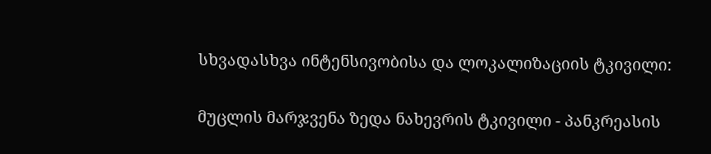სხვადასხვა ინტენსივობისა და ლოკალიზაციის ტკივილი:

მუცლის მარჯვენა ზედა ნახევრის ტკივილი - პანკრეასის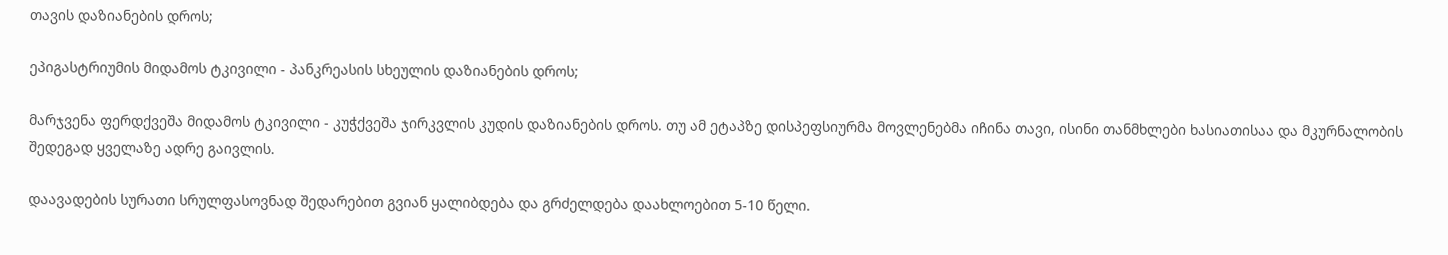თავის დაზიანების დროს;

ეპიგასტრიუმის მიდამოს ტკივილი - პანკრეასის სხეულის დაზიანების დროს;

მარჯვენა ფერდქვეშა მიდამოს ტკივილი - კუჭქვეშა ჯირკვლის კუდის დაზიანების დროს. თუ ამ ეტაპზე დისპეფსიურმა მოვლენებმა იჩინა თავი, ისინი თანმხლები ხასიათისაა და მკურნალობის შედეგად ყველაზე ადრე გაივლის.

დაავადების სურათი სრულფასოვნად შედარებით გვიან ყალიბდება და გრძელდება დაახლოებით 5-10 წელი.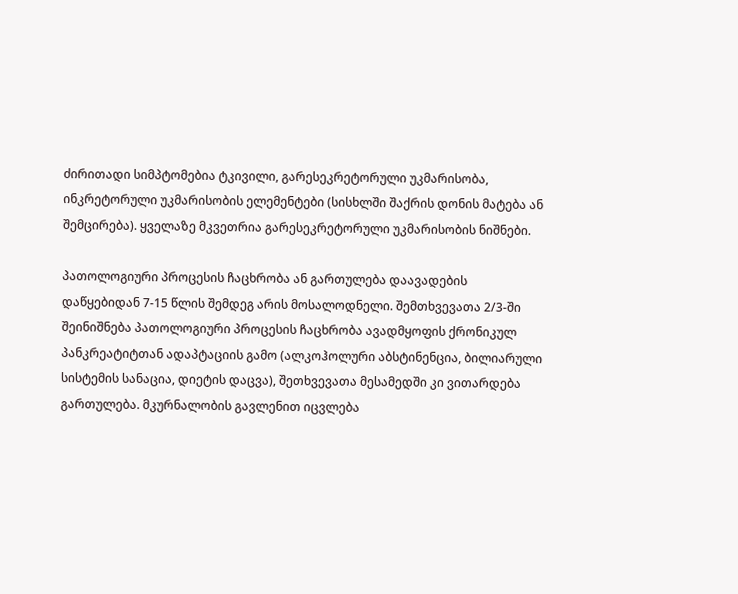ძირითადი სიმპტომებია ტკივილი, გარესეკრეტორული უკმარისობა, ინკრეტორული უკმარისობის ელემენტები (სისხლში შაქრის დონის მატება ან შემცირება). ყველაზე მკვეთრია გარესეკრეტორული უკმარისობის ნიშნები.

პათოლოგიური პროცესის ჩაცხრობა ან გართულება დაავადების დაწყებიდან 7-15 წლის შემდეგ არის მოსალოდნელი. შემთხვევათა 2/3-ში შეინიშნება პათოლოგიური პროცესის ჩაცხრობა ავადმყოფის ქრონიკულ პანკრეატიტთან ადაპტაციის გამო (ალკოჰოლური აბსტინენცია, ბილიარული სისტემის სანაცია, დიეტის დაცვა), შეთხვევათა მესამედში კი ვითარდება გართულება. მკურნალობის გავლენით იცვლება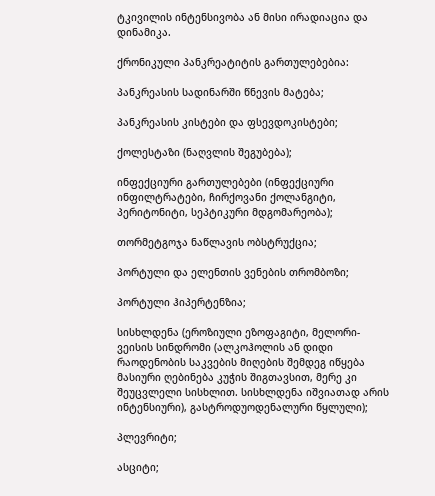ტკივილის ინტენსივობა ან მისი ირადიაცია და დინამიკა.

ქრონიკული პანკრეატიტის გართულებებია:

პანკრეასის სადინარში წნევის მატება;

პანკრეასის კისტები და ფსევდოკისტები;

ქოლესტაზი (ნაღვლის შეგუბება);

ინფექციური გართულებები (ინფექციური ინფილტრატები, ჩირქოვანი ქოლანგიტი, პერიტონიტი, სეპტიკური მდგომარეობა);

თორმეტგოჯა ნაწლავის ობსტრუქცია;

პორტული და ელენთის ვენების თრომბოზი;

პორტული ჰიპერტენზია;

სისხლდენა (ეროზიული ეზოფაგიტი, მელორი-ვეისის სინდრომი (ალკოჰოლის ან დიდი რაოდენობის საკვების მიღების შემდეგ იწყება მასიური ღებინება კუჭის შიგთავსით, მერე კი შეუცვლელი სისხლით. სისხლდენა იშვიათად არის ინტენსიური), გასტროდუოდენალური წყლული);

პლევრიტი;

ასციტი;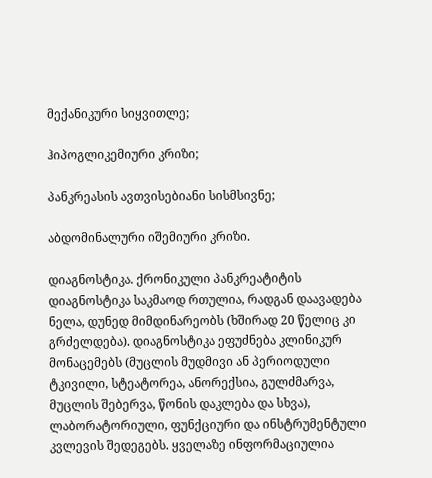მექანიკური სიყვითლე;

ჰიპოგლიკემიური კრიზი;

პანკრეასის ავთვისებიანი სისმსივნე;

აბდომინალური იშემიური კრიზი.

დიაგნოსტიკა. ქრონიკული პანკრეატიტის დიაგნოსტიკა საკმაოდ რთულია, რადგან დაავადება ნელა, დუნედ მიმდინარეობს (ხშირად 20 წელიც კი გრძელდება). დიაგნოსტიკა ეფუძნება კლინიკურ მონაცემებს (მუცლის მუდმივი ან პერიოდული ტკივილი, სტეატორეა, ანორექსია, გულძმარვა, მუცლის შებერვა, წონის დაკლება და სხვა), ლაბორატორიული, ფუნქციური და ინსტრუმენტული კვლევის შედეგებს. ყველაზე ინფორმაციულია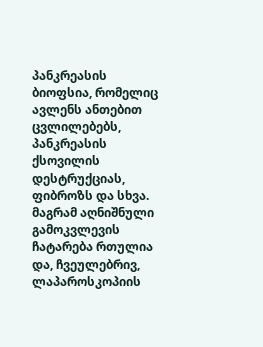პანკრეასის ბიოფსია, რომელიც ავლენს ანთებით ცვლილებებს, პანკრეასის ქსოვილის დესტრუქციას, ფიბროზს და სხვა. მაგრამ აღნიშნული გამოკვლევის ჩატარება რთულია და, ჩვეულებრივ, ლაპაროსკოპიის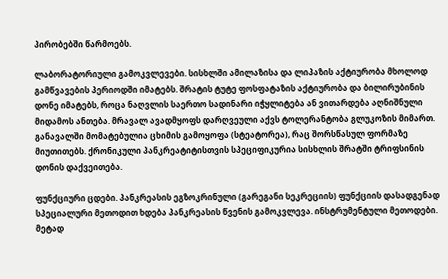პირობებში წარმოებს.

ლაბორატორიული გამოკვლევები. სისხლში ამილაზისა და ლიპაზის აქტიურობა მხოლოდ გამწვავების პერიოდში იმატებს. შრატის ტუტე ფოსფატაზის აქტიურობა და ბილირუბინის დონე იმატებს, როცა ნაღვლის საერთო სადინარი იჭყლიტება ან ვითარდება აღნიშნული მიდამოს ანთება. მრავალ ავადმყოფს დარღვეული აქვს ტოლერანტობა გლუკოზის მიმართ. განავალში მომატებულია ცხიმის გამოყოფა (სტეატორეა), რაც შორსწასულ ფორმაზე მიუთითებს. ქრონიკული პანკრეატიტისთვის სპეციფიკურია სისხლის შრატში ტრიფსინის დონის დაქვეითება.

ფუნქციური ცდები. პანკრეასის ეგზოკრინული (გარეგანი სეკრეციის) ფუნქციის დასადგენად სპეციალური მეთოდით ხდება პანკრეასის წვენის გამოკვლევა. ინსტრუმენტული მეთოდები. მეტად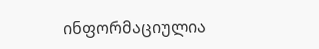ინფორმაციულია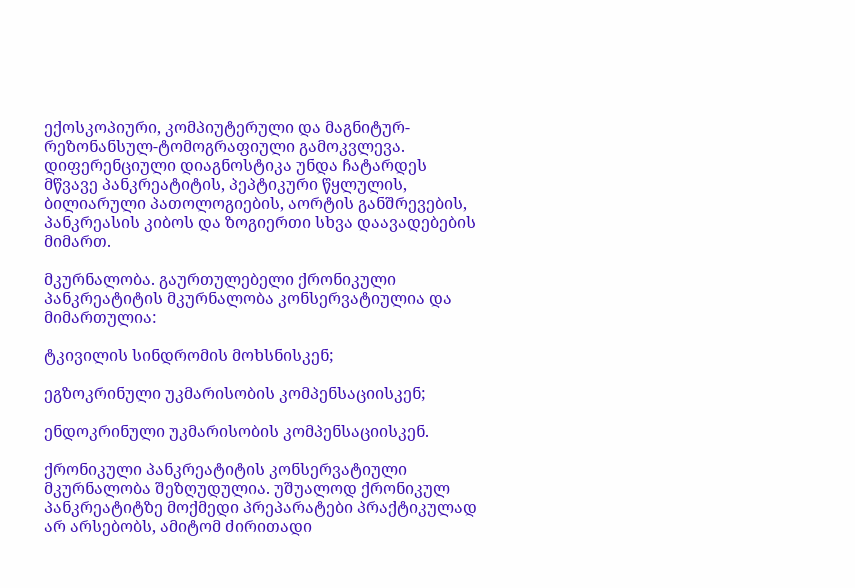ექოსკოპიური, კომპიუტერული და მაგნიტურ-რეზონანსულ-ტომოგრაფიული გამოკვლევა. დიფერენციული დიაგნოსტიკა უნდა ჩატარდეს მწვავე პანკრეატიტის, პეპტიკური წყლულის, ბილიარული პათოლოგიების, აორტის განშრევების, პანკრეასის კიბოს და ზოგიერთი სხვა დაავადებების მიმართ.

მკურნალობა. გაურთულებელი ქრონიკული პანკრეატიტის მკურნალობა კონსერვატიულია და მიმართულია:

ტკივილის სინდრომის მოხსნისკენ;

ეგზოკრინული უკმარისობის კომპენსაციისკენ;

ენდოკრინული უკმარისობის კომპენსაციისკენ.

ქრონიკული პანკრეატიტის კონსერვატიული მკურნალობა შეზღუდულია. უშუალოდ ქრონიკულ პანკრეატიტზე მოქმედი პრეპარატები პრაქტიკულად არ არსებობს, ამიტომ ძირითადი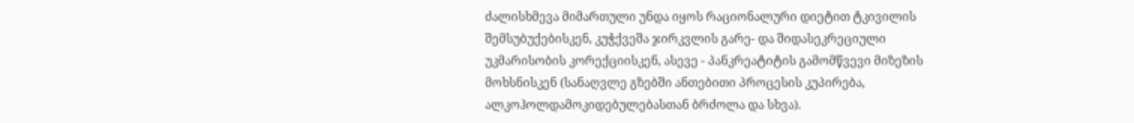ძალისხმევა მიმართული უნდა იყოს რაციონალური დიეტით ტკივილის შემსუბუქებისკენ, კუჭქვეშა ჯირკვლის გარე- და შიდასეკრეციული უკმარისობის კორექციისკენ, ასევე - პანკრეატიტის გამომწვევი მიზეზის მოხსნისკენ (სანაღვლე გზებში ანთებითი პროცესის კუპირება, ალკოჰოლდამოკიდებულებასთან ბრძოლა და სხვა).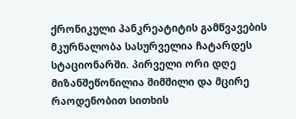ქრონიკული პანკრეატიტის გამწვავების მკურნალობა სასურველია ჩატარდეს სტაციონარში. პირველი ორი დღე მიზანშეწონილია შიმშილი და მცირე რაოდენობით სითხის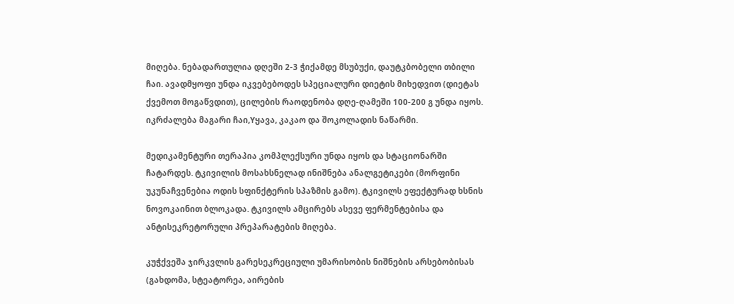მიღება. ნებადართულია დღეში 2-3 ჭიქამდე მსუბუქი, დაუტკბობელი თბილი ჩაი. ავადმყოფი უნდა იკვებებოდეს სპეციალური დიეტის მიხედვით (დიეტას ქვემოთ მოგაწვდით), ცილების რაოდენობა დღე-ღამეში 100-200 გ უნდა იყოს. იკრძალება მაგარი ჩაი,Yყავა, კაკაო და შოკოლადის ნაწარმი.

მედიკამენტური თერაპია კომპლექსური უნდა იყოს და სტაციონარში ჩატარდეს. ტკივილის მოსახსნელად ინიშნება ანალგეტიკები (მორფინი უკუნაჩვენებია ოდის სფინქტერის სპაზმის გამო). ტკივილს ეფექტურად ხსნის ნოვოკაინით ბლოკადა. ტკივილს ამცირებს ასევე ფერმენტებისა და ანტისეკრეტორული პრეპარატების მიღება.

კუჭქვეშა ჯირკვლის გარესეკრეციული უმარისობის ნიშნების არსებობისას (გახდომა, სტეატორეა, აირების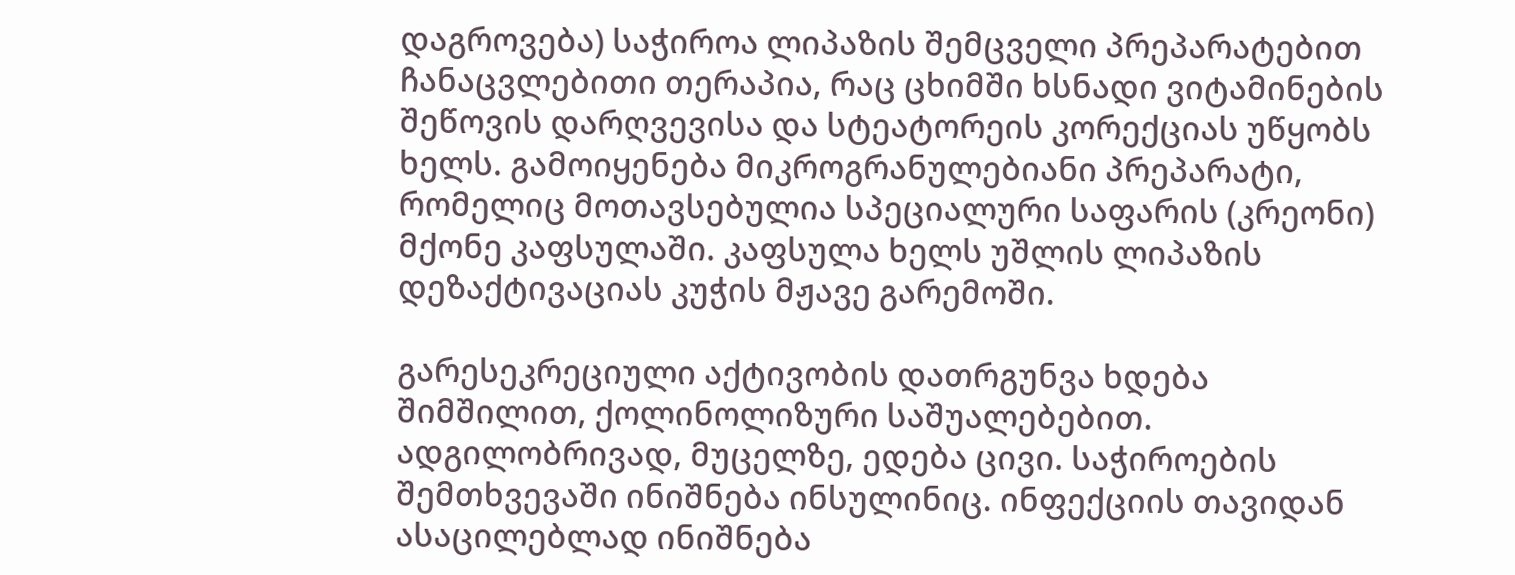დაგროვება) საჭიროა ლიპაზის შემცველი პრეპარატებით ჩანაცვლებითი თერაპია, რაც ცხიმში ხსნადი ვიტამინების შეწოვის დარღვევისა და სტეატორეის კორექციას უწყობს ხელს. გამოიყენება მიკროგრანულებიანი პრეპარატი, რომელიც მოთავსებულია სპეციალური საფარის (კრეონი) მქონე კაფსულაში. კაფსულა ხელს უშლის ლიპაზის დეზაქტივაციას კუჭის მჟავე გარემოში.

გარესეკრეციული აქტივობის დათრგუნვა ხდება შიმშილით, ქოლინოლიზური საშუალებებით. ადგილობრივად, მუცელზე, ედება ცივი. საჭიროების შემთხვევაში ინიშნება ინსულინიც. ინფექციის თავიდან ასაცილებლად ინიშნება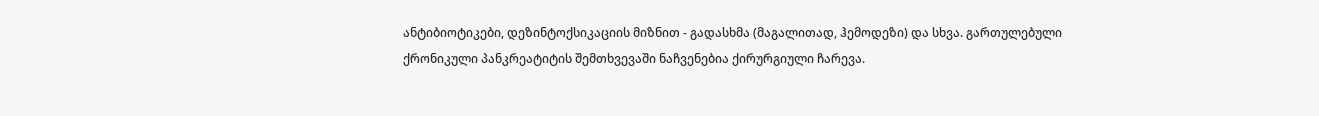ანტიბიოტიკები, დეზინტოქსიკაციის მიზნით - გადასხმა (მაგალითად, ჰემოდეზი) და სხვა. გართულებული ქრონიკული პანკრეატიტის შემთხვევაში ნაჩვენებია ქირურგიული ჩარევა.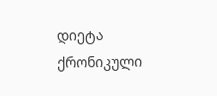დიეტა ქრონიკული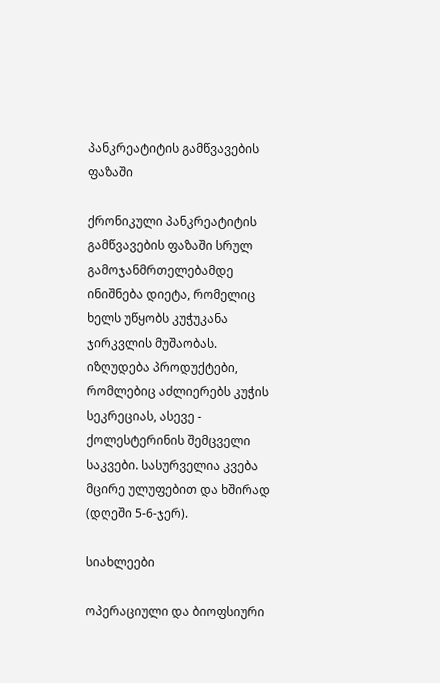პანკრეატიტის გამწვავების ფაზაში

ქრონიკული პანკრეატიტის გამწვავების ფაზაში სრულ გამოჯანმრთელებამდე ინიშნება დიეტა, რომელიც ხელს უწყობს კუჭუკანა ჯირკვლის მუშაობას. იზღუდება პროდუქტები, რომლებიც აძლიერებს კუჭის სეკრეციას, ასევე - ქოლესტერინის შემცველი საკვები. სასურველია კვება მცირე ულუფებით და ხშირად (დღეში 5-6-ჯერ).

სიახლეები

ოპერაციული და ბიოფსიური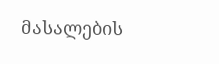მასალების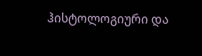ჰისტოლოგიური და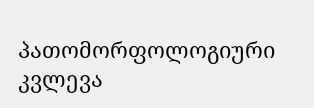პათომორფოლოგიური კვლევა